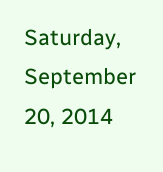Saturday, September 20, 2014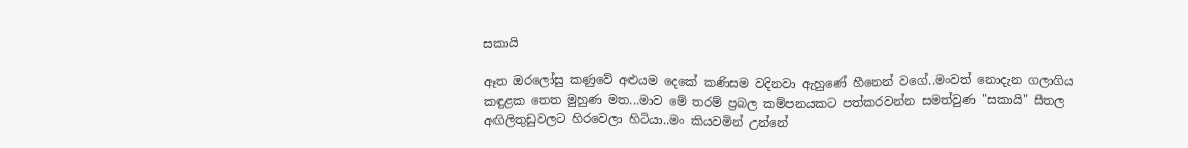සකායි

ඈත ඔරලෝසු කණුවේ අළුයම දෙකේ කණිසම වදිනවා ඇහුණේ හීනෙන් වගේ..මංවත් නොදැන ගලාගිය කඳුළක තෙත මුහුණ මත...මාව මේ තරම් ප්‍රබල කම්පනයකට පත්කරවන්න සමත්වුණ "සකායි" සීතල අඟිලිතුඩුවලට හිරවෙලා හිටියා..මං කියවමින් උන්නේ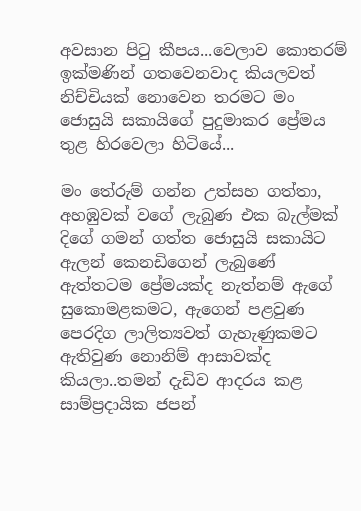අවසාන පිටු කීපය...වෙලාව කොතරම් ඉක්මණින් ගතවෙනවාද කියලවත් නිච්චියක් නොවෙන තරමට මං ජොසුයි සකායිගේ පුදුමාකර ප්‍රේමය තුළ හිරවෙලා හිටියේ...

මං තේරුම් ගන්න උත්සහ ගත්තා, අහඹුවක් වගේ ලැබුණ එක බැල්මක් දිගේ ගමන් ගත්ත ජොසුයි සකායිට ඇලන් කෙනඩිගෙන් ලැබුණේ ඇත්තටම ප්‍රේමයක්ද නැත්නම් ඇගේ සුකොමළකමට, ඇගෙන් පළවුණ පෙරදිග ලාලිත්‍යවත් ගැහැණුකමට ඇතිවුණ නොනිම් ආසාවක්ද කියලා..තමන් දැඩිව ආදරය කළ සාම්ප්‍රදායික ජපන්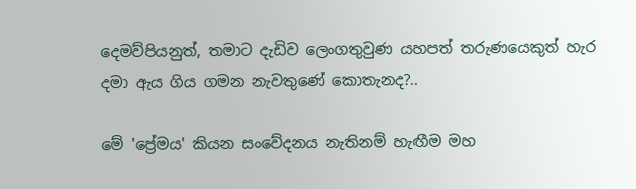දෙමව්පියනුත්, තමාට දැඩිව ලෙංගතුවුණ යහපත් තරුණයෙකුත් හැර දමා ඇය ගිය ගමන නැවතුණේ කොතැනද?..

මේ 'ප්‍රේමය' කියන සංවේදනය නැතිනම් හැඟීම මහ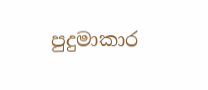පුදුමාකාර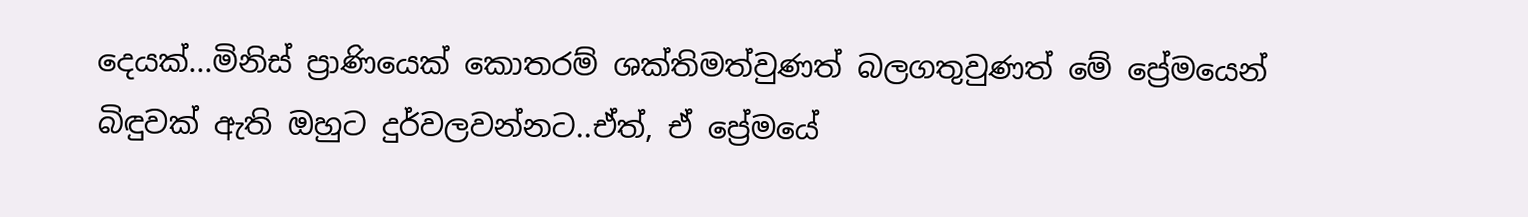දෙයක්...මිනිස් ප්‍රාණියෙක් කොතරම් ශක්තිමත්වුණත් බලගතුවුණත් මේ ප්‍රේමයෙන් බිඳුවක් ඇති ඔහුට දුර්වලවන්නට..ඒත්, ඒ ප්‍රේමයේ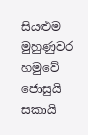සියළුම මුහුණුවර හමුවේ ජොසුයි සකායි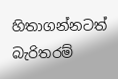හිතාගන්නටත් බැරිතරම්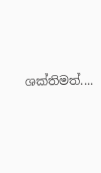ශක්තිමත්....